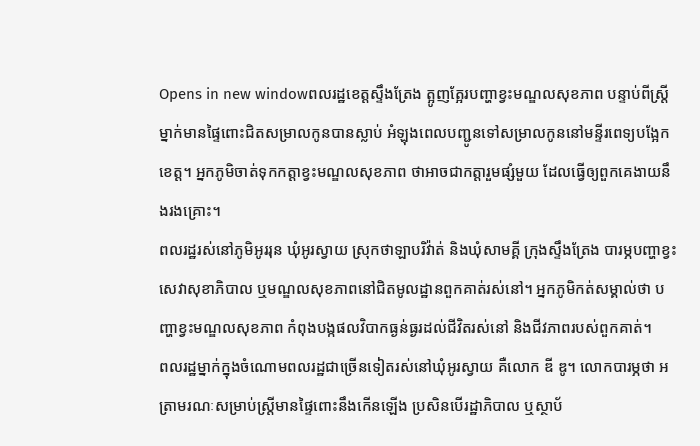Opens in new windowពលរដ្ឋខេត្តស្ទឹងត្រែង ត្អូញត្អែរបញ្ហាខ្វះមណ្ឌលសុខភាព បន្ទាប់ពីស្ត្រីម្នាក់មានផ្ទៃពោះជិតសម្រាលកូនបានស្លាប់ អំឡុងពេលបញ្ជូនទៅសម្រាលកូននៅមន្ទីរពេទ្យបង្អែកខេត្ត។ អ្នកភូមិចាត់ទុកកត្តាខ្វះមណ្ឌលសុខភាព ថាអាចជាកត្តារួមផ្សំមួយ ដែលធ្វើឲ្យពួកគេងាយនឹងរងគ្រោះ។
ពលរដ្ឋរស់នៅភូមិអូររុន ឃុំអូរស្វាយ ស្រុកថាឡាបរិវ៉ាត់ និងឃុំសាមគ្គី ក្រុងស្ទឹងត្រែង បារម្ភបញ្ហាខ្វះសេវាសុខាភិបាល ឬមណ្ឌលសុខភាពនៅជិតមូលដ្ឋានពួកគាត់រស់នៅ។ អ្នកភូមិកត់សម្គាល់ថា បញ្ហាខ្វះមណ្ឌលសុខភាព កំពុងបង្កផលវិបាកធ្ងន់ធ្ងរដល់ជីវិតរស់នៅ និងជីវភាពរបស់ពួកគាត់។
ពលរដ្ឋម្នាក់ក្នុងចំណោមពលរដ្ឋជាច្រើនទៀតរស់នៅឃុំអូរស្វាយ គឺលោក ឌី ឌូ។ លោកបារម្ភថា អត្រាមរណៈសម្រាប់ស្ត្រីមានផ្ទៃពោះនឹងកើនឡើង ប្រសិនបើរដ្ឋាភិបាល ឬស្ថាប័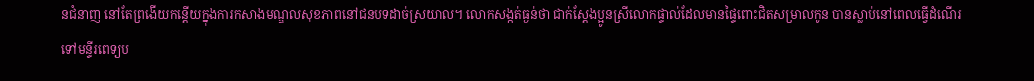នជំនាញ នៅតែព្រងើយកន្តើយក្នុងការកសាងមណ្ឌលសុខភាពនៅជនបទដាច់ស្រយាល។ លោកសង្កត់ធ្ងន់ថា ជាក់ស្តែងប្អូនស្រីលោកផ្ទាល់ដែលមានផ្ទៃពោះជិតសម្រាលកូន បានស្លាប់នៅពេលធ្វើដំណើរទៅមន្ទីរពេទ្យប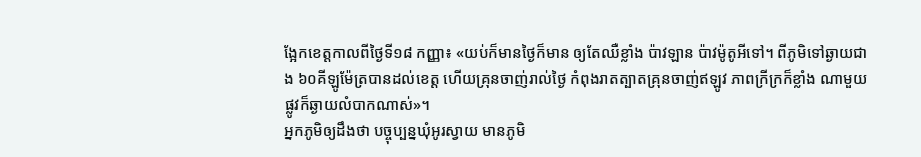ង្អែកខេត្តកាលពីថ្ងៃទី១៨ កញ្ញា៖ «យប់ក៏មានថ្ងៃក៏មាន ឲ្យតែឈឺខ្លាំង ប៉ាវឡាន ប៉ាវម៉ូតូអីទៅ។ ពីភូមិទៅឆ្ងាយជាង ៦០គីឡូម៉ែត្របានដល់ខេត្ត ហើយគ្រុនចាញ់រាល់ថ្ងៃ កំពុងរាតត្បាតគ្រុនចាញ់ឥឡូវ ភាពក្រីក្រក៏ខ្លាំង ណាមួយផ្លូវក៏ឆ្ងាយលំបាកណាស់»។
អ្នកភូមិឲ្យដឹងថា បច្ចុប្បន្នឃុំអូរស្វាយ មានភូមិ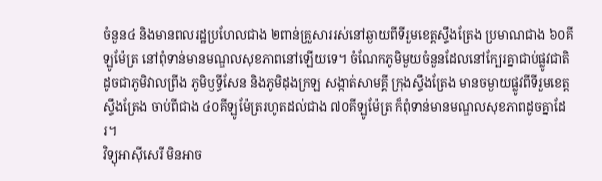ចំនួន៤ និងមានពលរដ្ឋប្រហែលជាង ២ពាន់គ្រួសាររស់នៅឆ្ងាយពីទីរួមខេត្តស្ទឹងត្រែង ប្រមាណជាង ៦០គីឡូម៉ែត្រ នៅពុំទាន់មានមណ្ឌលសុខភាពនៅឡើយទេ។ ចំណែកភូមិមួយចំនួនដែលនៅក្បែរគ្នាជាប់ផ្លូវជាតិ ដូចជាភូមិវាលព្រីង ភូមិឫទ្ធីសែន និងភូមិដុងក្រឡ សង្កាត់សាមគ្គី ក្រុងស្ទឹងត្រែង មានចម្ងាយផ្លូវពីទីរួមខេត្តស្ទឹងត្រែង ចាប់ពីជាង ៤០គីឡូម៉ែត្ររហូតដល់ជាង ៧០គីឡូម៉ែត្រ ក៏ពុំទាន់មានមណ្ឌលសុខភាពដូចគ្នាដែរ។
វិទ្យុអាស៊ីសេរី មិនអាច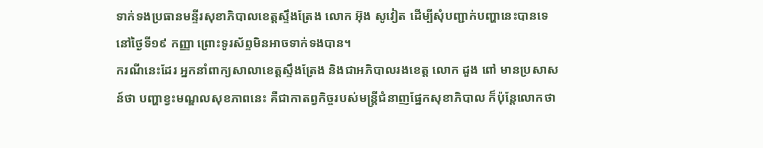ទាក់ទងប្រធានមន្ទីរសុខាភិបាលខេត្តស្ទឹងត្រែង លោក អ៊ុង សូវៀត ដើម្បីសុំបញ្ជាក់បញ្ហានេះបានទេ នៅថ្ងៃទី១៩ កញ្ញា ព្រោះទូរស័ព្ទមិនអាចទាក់ទងបាន។
ករណីនេះដែរ អ្នកនាំពាក្យសាលាខេត្តស្ទឹងត្រែង និងជាអភិបាលរងខេត្ត លោក ដួង ពៅ មានប្រសាសន៍ថា បញ្ហាខ្វះមណ្ឌលសុខភាពនេះ គឺជាកាតព្វកិច្ចរបស់មន្ត្រីជំនាញផ្នែកសុខាភិបាល ក៏ប៉ុន្តែលោកថា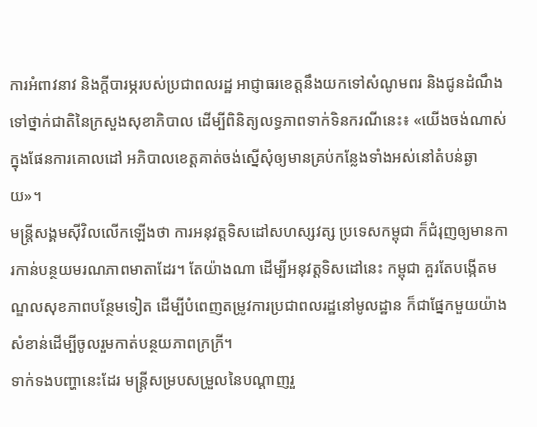ការអំពាវនាវ និងក្តីបារម្ភរបស់ប្រជាពលរដ្ឋ អាជ្ញាធរខេត្តនឹងយកទៅសំណូមពរ និងជូនដំណឹងទៅថ្នាក់ជាតិនៃក្រសួងសុខាភិបាល ដើម្បីពិនិត្យលទ្ធភាពទាក់ទិនករណីនេះ៖ «យើងចង់ណាស់ក្នុងផែនការគោលដៅ អភិបាលខេត្តគាត់ចង់ស្នើសុំឲ្យមានគ្រប់កន្លែងទាំងអស់នៅតំបន់ឆ្ងាយ»។
មន្ត្រីសង្គមស៊ីវិលលើកឡើងថា ការអនុវត្តទិសដៅសហស្សវត្ស ប្រទេសកម្ពុជា ក៏ជំរុញឲ្យមានការកាន់បន្ថយមរណភាពមាតាដែរ។ តែយ៉ាងណា ដើម្បីអនុវត្តទិសដៅនេះ កម្ពុជា គួរតែបង្កើតមណ្ឌលសុខភាពបន្ថែមទៀត ដើម្បីបំពេញតម្រូវការប្រជាពលរដ្ឋនៅមូលដ្ឋាន ក៏ជាផ្នែកមួយយ៉ាងសំខាន់ដើម្បីចូលរួមកាត់បន្ថយភាពក្រក្រី។
ទាក់ទងបញ្ហានេះដែរ មន្ត្រីសម្របសម្រួលនៃបណ្ដាញរួ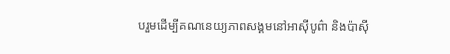បរួមដើម្បីគណនេយ្យភាពសង្គមនៅអាស៊ីបូព៌ា និងប៉ាស៊ី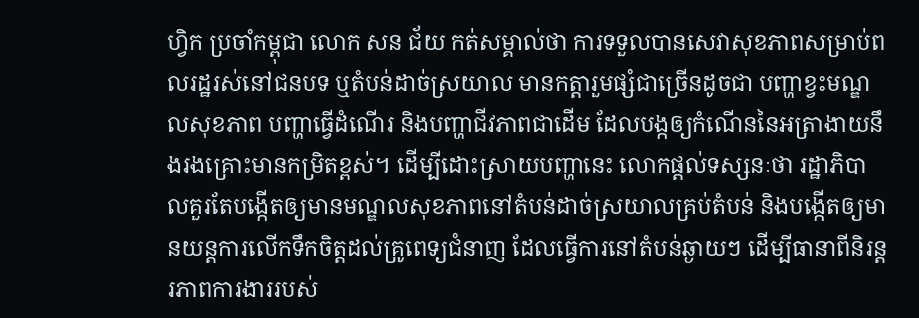ហ្វិក ប្រចាំកម្ពុជា លោក សន ជ័យ កត់សម្គាល់ថា ការទទួលបានសេវាសុខភាពសម្រាប់ពលរដ្ឋរស់នៅជនបទ ឬតំបន់ដាច់ស្រយាល មានកត្តារួមផ្សំជាច្រើនដូចជា បញ្ហាខ្វះមណ្ឌលសុខភាព បញ្ហាធ្វើដំណើរ និងបញ្ហាជីវភាពជាដើម ដែលបង្កឲ្យកំណើននៃអត្រាងាយនឹងរងគ្រោះមានកម្រិតខ្ពស់។ ដើម្បីដោះស្រាយបញ្ហានេះ លោកផ្តល់ទស្សនៈថា រដ្ឋាភិបាលគួរតែបង្កើតឲ្យមានមណ្ឌលសុខភាពនៅតំបន់ដាច់ស្រយាលគ្រប់តំបន់ និងបង្កើតឲ្យមានយន្តការលើកទឹកចិត្តដល់គ្រូពេទ្យជំនាញ ដែលធ្វើការនៅតំបន់ឆ្ងាយៗ ដើម្បីធានាពីនិរន្តរភាពការងាររបស់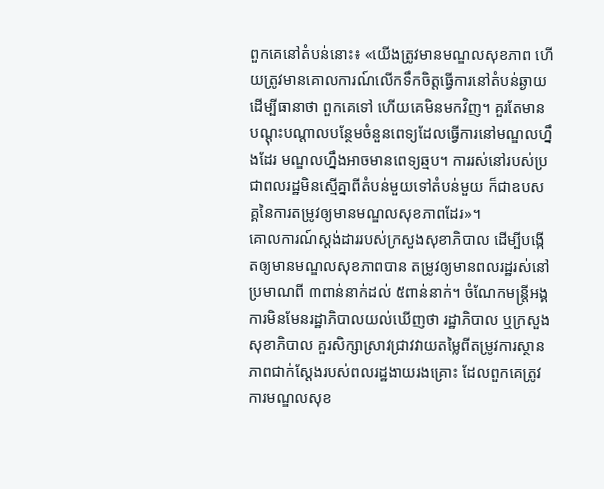ពួកគេនៅតំបន់នោះ៖ «យើងត្រូវមានមណ្ឌលសុខភាព ហើយត្រូវមានគោលការណ៍លើកទឹកចិត្តធ្វើការនៅតំបន់ឆ្ងាយ ដើម្បីធានាថា ពួកគេទៅ ហើយគេមិនមកវិញ។ គួរតែមានបណ្តុះបណ្តាលបន្ថែមចំនួនពេទ្យដែលធ្វើការនៅមណ្ឌលហ្នឹងដែរ មណ្ឌលហ្នឹងអាចមានពេទ្យឆ្មប។ ការរស់នៅរបស់ប្រជាពលរដ្ឋមិនស្មើគ្នាពីតំបន់មួយទៅតំបន់មួយ ក៏ជាឧបសគ្គនៃការតម្រូវឲ្យមានមណ្ឌលសុខភាពដែរ»។
គោលការណ៍ស្តង់ដាររបស់ក្រសួងសុខាភិបាល ដើម្បីបង្កើតឲ្យមានមណ្ឌលសុខភាពបាន តម្រូវឲ្យមានពលរដ្ឋរស់នៅប្រមាណពី ៣ពាន់នាក់ដល់ ៥ពាន់នាក់។ ចំណែកមន្ត្រីអង្គការមិនមែនរដ្ឋាភិបាលយល់ឃើញថា រដ្ឋាភិបាល ឬក្រសួងសុខាភិបាល គួរសិក្សាស្រាវជ្រាវវាយតម្លៃពីតម្រូវការស្ថានភាពជាក់ស្តែងរបស់ពលរដ្ឋងាយរងគ្រោះ ដែលពួកគេត្រូវការមណ្ឌលសុខ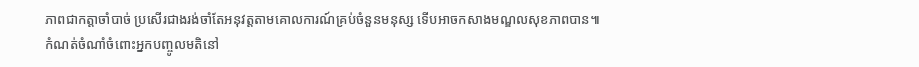ភាពជាកត្តាចាំបាច់ ប្រសើរជាងរង់ចាំតែអនុវត្តតាមគោលការណ៍គ្រប់ចំនួនមនុស្ស ទើបអាចកសាងមណ្ឌលសុខភាពបាន៕
កំណត់ចំណាំចំពោះអ្នកបញ្ចូលមតិនៅ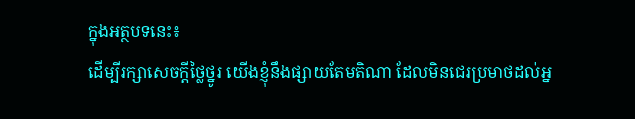ក្នុងអត្ថបទនេះ៖
ដើម្បីរក្សាសេចក្ដីថ្លៃថ្នូរ យើងខ្ញុំនឹងផ្សាយតែមតិណា ដែលមិនជេរប្រមាថដល់អ្ន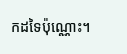កដទៃប៉ុណ្ណោះ។